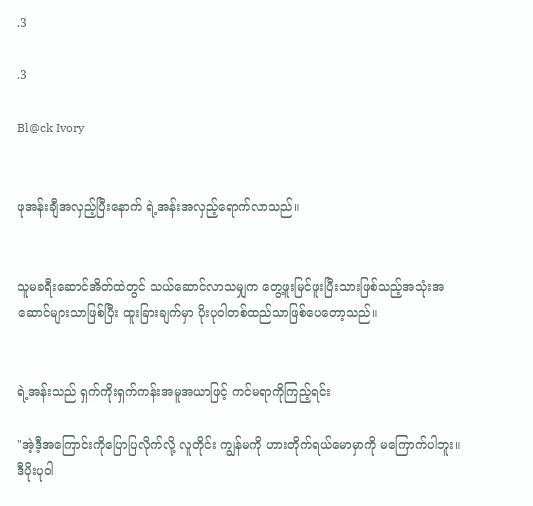.3

.3

Bl@ck Ivory


ဖုအန်းချီအလှည့်ပြီးနောက် ရဲ့အန်းအလှည့်ရောက်လာသည်။


သူမခရီးဆောင်အိတ်ထဲတွင် သယ်ဆောင်လာသမျှက တွေ့ဖူးမြင်ဖူးပြီးသားဖြစ်သည့်အသုံးအဆောင်များသာဖြစ်ပြီး ထူးခြားချက်မှာ ပိုးပုဝါတစ်ထည်သာဖြစ်ပေတော့သည်။


ရဲ့အန်းသည် ရှက်ကိုးရှက်ကန်းအမူအယာဖြင့် ကင်မရာကိုကြည့်ရင်း

"အဲ့ဒီ့အကြောင်းကိုပြောပြလိုက်လို့ လူတိုင်း ကျွန်မကို ဟားတိုက်ရယ်မောမှာကို မကြောက်ပါဘူး။ဒီပိုးပုဝါ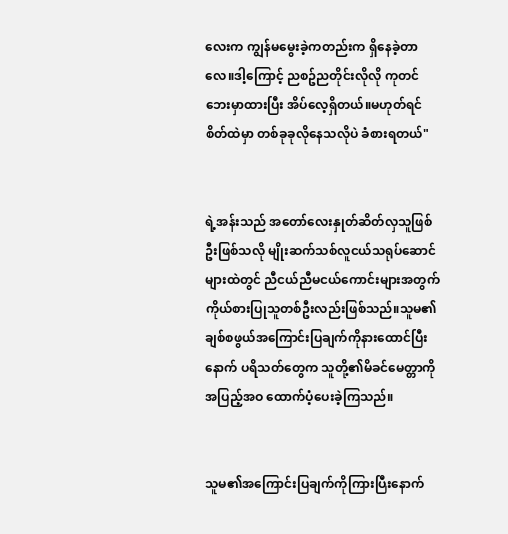လေးက ကျွန်‌မမွေးခဲ့ကတည်းက ရှိနေခဲ့တာလေ။ဒါ့ကြောင့် ညစဥ်ညတိုင်းလိုလို ကုတင်ဘေးမှာထားပြီး အိပ်လေ့ရှိတယ်။မဟုတ်ရင် စိတ်ထဲမှာ တစ်ခုခုလိုနေသလိုပဲ ခံစားရတယ်"


ရဲ့အန်းသည် အတော်လေးနှုတ်ဆိတ်လှသူဖြစ်ဦးဖြစ်သလို မျိုးဆက်သစ်လူငယ်သရုပ်ဆောင်များထဲတွင် ညီငယ်ညီမငယ်ကောင်းများအတွက် ကိုယ်စားပြုသူတစ်ဦးလည်းဖြစ်သည်။သူမ၏ချစ်စဖွယ်အကြောင်းပြချက်ကိုနားထောင်ပြီးနောက် ပရိသတ်တွေက သူတို့၏မိခင်မေတ္တာကို အပြည့်အဝ ထောက်ပံ့ပေးခဲ့ကြသည်။


သူမ၏အကြောင်းပြချက်ကိုကြားပြီးနောက်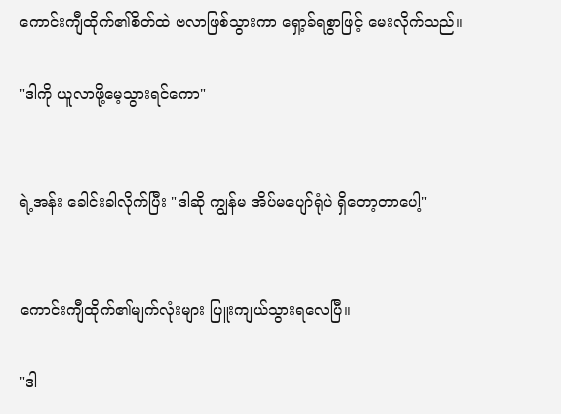ကောင်းကျီထိုက်၏စိတ်ထဲ ဗလာဖြစ်သွားကာ ရှော့ခ်ရစွာဖြင့် မေးလိုက်သည်။

"ဒါကို ယူလာဖို့မေ့သွားရင်ကော"


ရဲ့အန်း ခေါင်းခါလိုက်ပြီး "ဒါဆို ကျွန်မ အိပ်မပျော်ရုံပဲ ရှိတော့တာပေါ့"


ကောင်းကျီထိုက်၏မျက်လုံးများ ပြူးကျယ်သွားရလေပြီ။

"ဒါ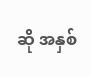ဆို အနှစ်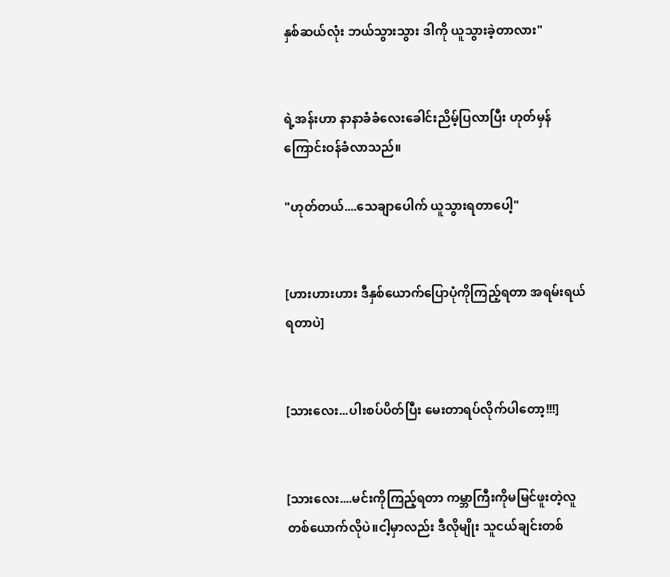နှစ်ဆယ်လုံး ဘယ်သွားသွား ဒါကို ယူသွားခဲ့တာလား"


ရဲ့အန်းဟာ နာနာခံခံလေးခေါင်းညိမ့်ပြလာပြီး ဟုတ်မှန်ကြောင်းဝန်ခံလာသည်။

"ဟုတ်တယ်....သေချာပေါက် ယူသွားရတာပေါ့"


[ဟားဟားဟား ဒီနှစ်ယောက်ပြောပုံကိုကြည့်ရတာ အရမ်းရယ်ရတာပဲ]


[သားလေး...ပါးစပ်ပိတ်ပြီး မေးတာရပ်လိုက်ပါတော့!!!]


[သားလေး....မင်းကိုကြည့်ရတာ ကမ္ဘာကြီးကိုမမြင်ဖူးတဲ့လူတစ်ယောက်လိုပဲ။ငါ့မှာလည်း ဒီလိုမျိုး သူငယ်ချင်းတစ်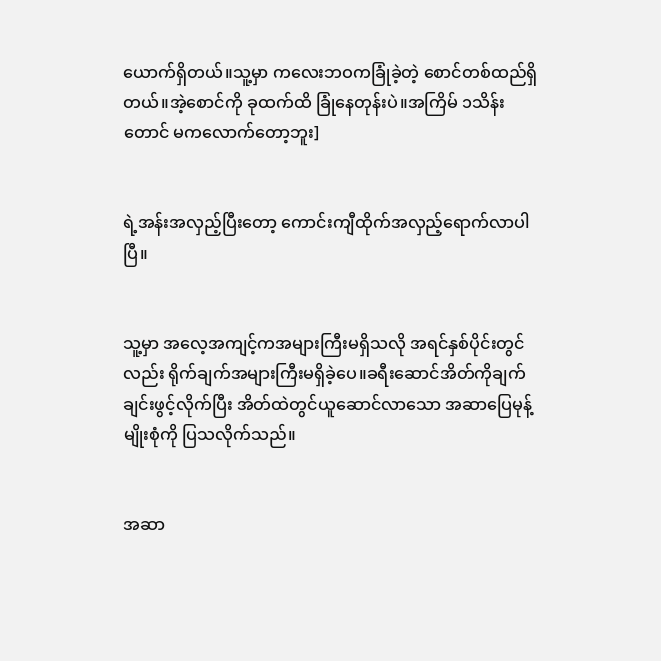ယောက်ရှိတယ်။သူ့မှာ ကလေးဘဝကခြုံခဲ့တဲ့ စောင်တစ်ထည်ရှိတယ်။အဲ့စောင်ကို ခုထက်ထိ ခြုံနေတုန်းပဲ။အကြိမ် ၁သိန်းတောင် မကလောက်တော့ဘူး]


ရဲ့အန်းအလှည့်ပြီးတော့ ကောင်းကျီထိုက်အလှည့်ရောက်လာပါပြီ။


သူ့မှာ အလေ့အကျင့်ကအများကြီးမရှိသလို အရင်နှစ်ပိုင်းတွင်လည်း ရိုက်ချက်အများကြီးမရှိခဲ့ပေ။ခရီးဆောင်အိတ်ကိုချက်ချင်းဖွင့်လိုက်ပြီး အိတ်ထဲတွင်ယူဆောင်လာသော အဆာပြေမုန့်မျိုးစုံကို ပြသလိုက်သည်။


အဆာ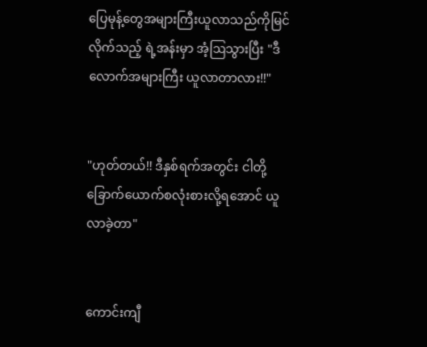ပြေမုန့်တွေအများကြီးယူလာသည်ကိုမြင်လိုက်သည့် ရဲ့အန်းမှာ အံ့ဩသွားပြီး "ဒီလောက်အများကြီး ယူလာတာလား!!"


"ဟုတ်တယ်!! ဒီနှစ်ရက်အတွင်း ငါတို့ခြောက်ယောက်စလုံးစားလို့ရအောင် ယူလာခဲ့တာ"


ကောင်းကျီ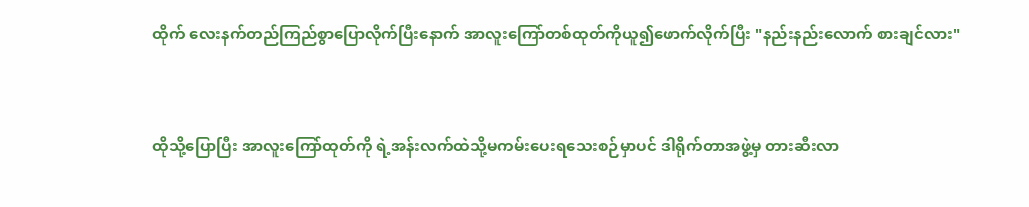ထိုက် လေးနက်တည်ကြည်စွာပြောလိုက်ပြီးနောက် အာလူးကြော်တစ်ထုတ်ကိုယူ၍ဖောက်လိုက်ပြီး "နည်းနည်းလောက် စားချင်လား"


ထိုသို့ပြောပြီး အာလူးကြော်ထုတ်ကို ရဲ့အန်းလက်ထဲသို့မကမ်းပေးရသေးစဉ်မှာပင် ဒါရိုက်တာအဖွဲ့မှ တားဆီးလာ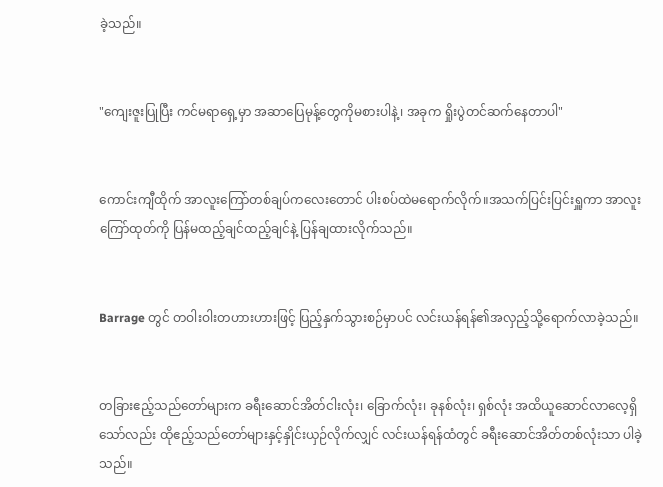ခဲ့သည်။


"ကျေးဇူးပြုပြီး ကင်မရာရှေ့မှာ အဆာပြေမုန့်တွေကိုမစားပါနဲ့၊ အခုက ရှိုးပွဲတင်ဆက်နေတာပါ"


ကောင်းကျီထိုက် အာလူးကြော်တစ်ချပ်ကလေးတောင် ပါးစပ်ထဲမရောက်လိုက်။အသက်ပြင်းပြင်းရှူကာ အာလူးကြော်ထုတ်ကို ပြန်မထည့်ချင်ထည့်ချင်နဲ့ ပြန်ချထားလိုက်သည်။


Barrage တွင် တဝါးဝါးတဟားဟားဖြင့် ပြည့်နှက်သွားစဉ်မှာပင် လင်းယန်ရန်၏အလှည့်သို့ရောက်လာခဲ့သည်။


တခြားဧည့်သည်တော်များက ခရီးဆောင်အိတ်ငါးလုံး၊ ခြောက်လုံး၊ ခုနစ်လုံး၊ ရှစ်လုံး အထိယူဆောင်လာလေ့ရှိသော်လည်း ထိုဧည့်သည်တော်များနှင့်နှိုင်းယှဉ်လိုက်လျှင် လင်းယန်ရန်ထံတွင် ခရီးဆောင်အိတ်တစ်လုံးသာ ပါခဲ့သည်။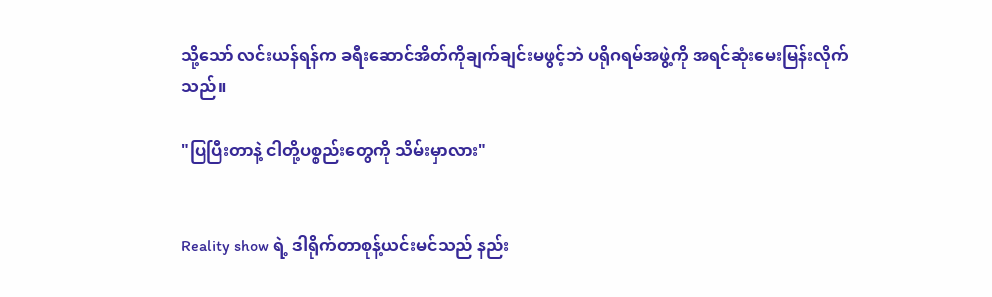သို့သော် လင်းယန်ရန်က ခရီးဆောင်အိတ်ကိုချက်ချင်းမဖွင့်ဘဲ ပရိုဂရမ်အဖွဲ့ကို အရင်ဆုံးမေးမြန်းလိုက်သည်။

"ပြပြီးတာနဲ့ ငါတို့ပစ္စည်းတွေကို သိမ်းမှာလား"


Reality show ရဲ့ ဒါရိုက်တာစုန့်ယင်းမင်သည် နည်း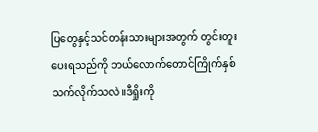ပြတွေနှင့်သင်တန်းသားများအတွက် တွင်းတူးပေးရသည်ကို ဘယ်လောက်တောင်ကြိုက်နှစ်သက်လိုက်သလဲ။ဒီရှိုးကို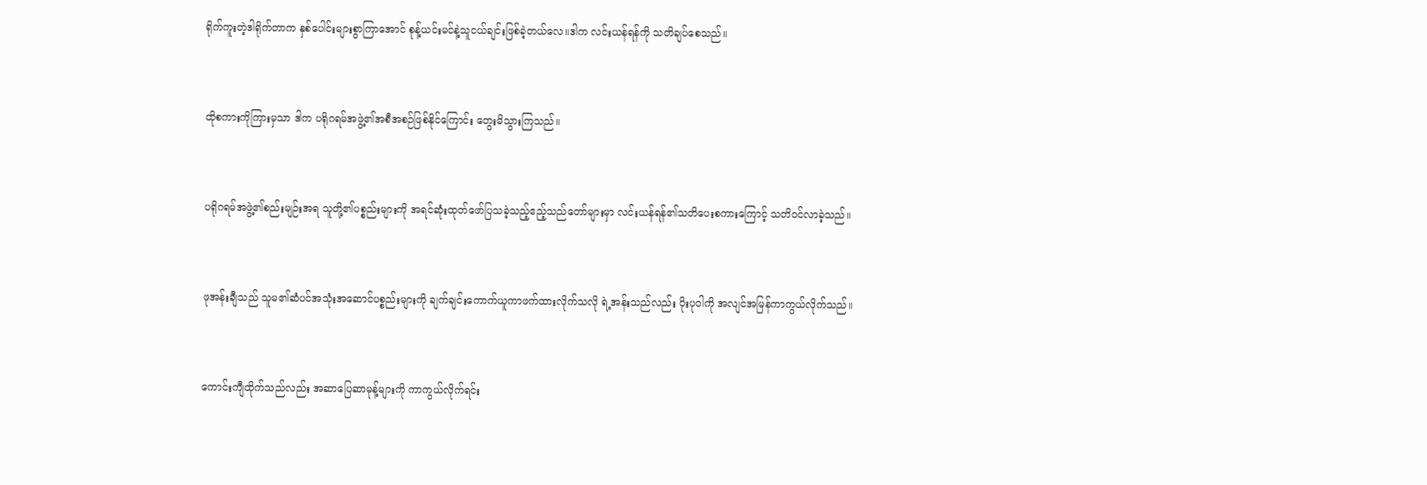ရိုက်ကူးတဲ့ဒါရိုက်တာက နှစ်ပေါင်းများစွာကြာအောင် စုန့်ယင်းမင်နဲ့သူငယ်ချင်းဖြစ်ခဲ့တယ်လေ။ဒါက လင်းယန်ရန်ကို သတိချပ်စေသည်။


ထိုစကားကိုကြားမှသာ ဒါက ပရိုဂရမ်အဖွဲ့၏အစီအစဉ်ဖြစ်နိုင်ကြောင်း တွေးမိသွားကြသည်။


ပရိုဂရမ်အဖွဲ့၏စည်းမျဉ်းအရ သူတို့၏ပစ္စည်းများကို အရင်ဆုံးထုတ်ဖော်ပြသခဲ့သည့်ဧည့်သည်တော်များမှာ လင်းယန်ရန်၏သတိပေးစကားကြောင့် သတိဝင်လာခဲ့သည်။


ဖုအန်းချီသည် သူမ၏ဆံပင်အသုံးအဆောင်ပစ္စည်းများကို ချက်ချင်းကောက်‌ယူကာဖက်ထားလိုက်သလို ရဲ့အန်းသည်လည်း ပိုးပုဝါကို အလျင်အမြန်ကာကွယ်လိုက်သည်။


ကောင်းကျီထိုက်သည်လည်း အဆာပြေဆာမုန့်များကို ကာကွယ်လိုက်ရင်း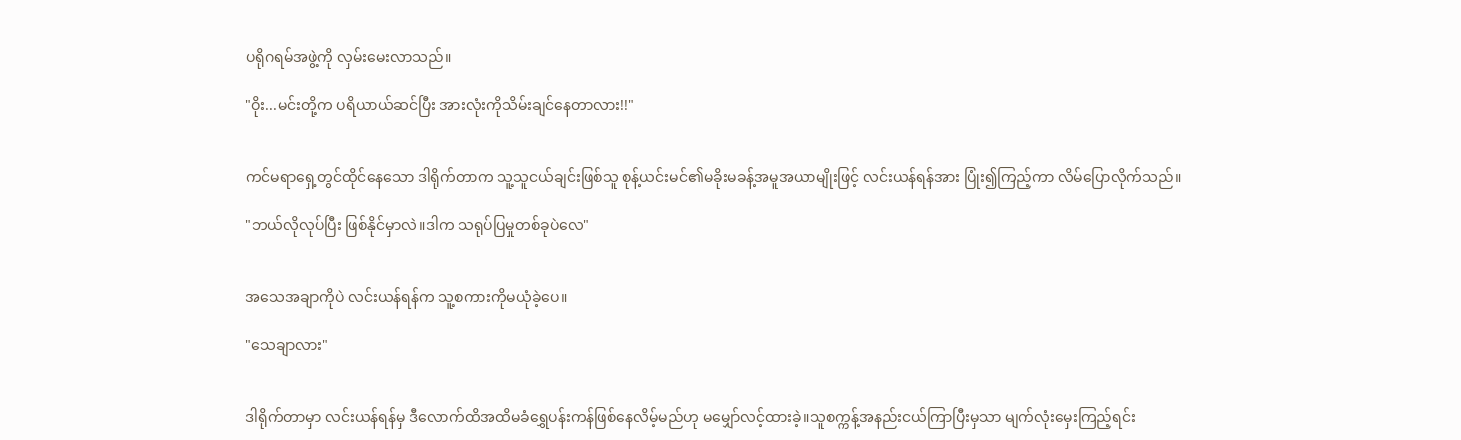ပရိုဂရမ်အဖွဲ့ကို လှမ်းမေးလာသည်။

"ဝိုး...မင်းတို့က ပရိယာယ်ဆင်ပြီး အားလုံးကိုသိမ်းချင်နေတာလား!!"


ကင်မရာရှေ့တွင်ထိုင်နေသော ဒါရိုက်တာက သူ့သူငယ်ချင်းဖြစ်သူ စုန့်ယင်းမင်၏မခိုးမခန့်အမူအယာမျိုးဖြင့် လင်းယန်ရန်အား ပြုံး၍ကြည့်ကာ လိမ်ပြောလိုက်သည်။

"ဘယ်လိုလုပ်ပြီး ဖြစ်နိုင်မှာလဲ။ဒါက သရုပ်ပြမှုတစ်ခုပဲလေ"


အသေအချာကိုပဲ လင်းယန်ရန်က သူ့စကားကိုမယုံခဲ့ပေ။

"သေချာလား"


ဒါရိုက်တာမှာ လင်းယန်ရန်မှ ဒီလောက်ထိအထိမခံရွှေပန်းကန်ဖြစ်နေလိမ့်မည်ဟု မမျှော်လင့်ထားခဲ့။သူစက္ကန့်အနည်းငယ်ကြာပြီးမှသာ မျက်လုံးမှေးကြည့်ရင်း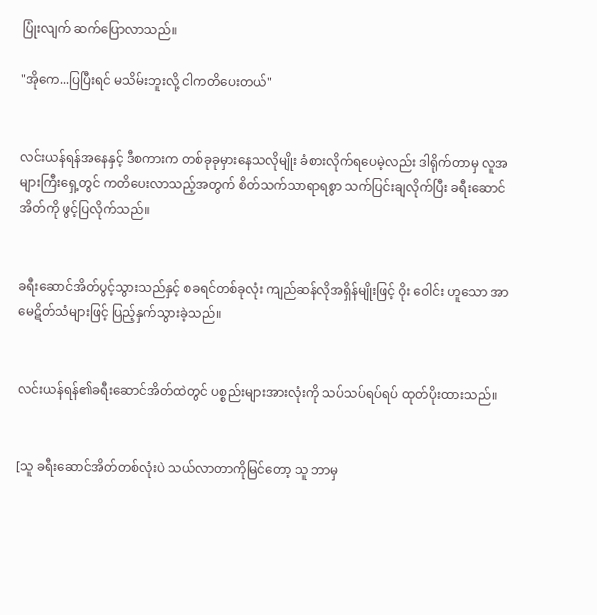ပြုံးလျက် ‌ဆက်ပြောလာသည်။

"အိုကေ...ပြပြီးရင် မသိမ်းဘူးလို့ ငါကတိပေးတယ်"


လင်းယန်ရန်အနေနှင့် ဒီစကားက တစ်ခုခုမှားနေသလိုမျိုး ခံစားလိုက်ရပေမဲ့လည်း ဒါရိုက်တာမှ လူအများကြီးရှေ့တွင် ကတိပေးလာသည့်အတွက် စိတ်သက်သာရာရစွာ သက်ပြင်းချလိုက်ပြီး ခရီးဆောင်အိတ်ကို ဖွင့်ပြလိုက်သည်။


ခရီးဆောင်အိတ်ပွင့်သွားသည်နှင့် စခရင်တစ်ခုလုံး ကျည်ဆန်လိုအရှိန်မျိုးဖြင့် ဝိုး ဝေါင်း ဟူသော အာမေဋိတ်သံများဖြင့် ပြည့်နှက်သွားခဲ့သည်။


လင်းယန်ရန်၏ခရီးဆောင်အိတ်ထဲတွင် ပစ္စည်းများအားလုံးကို သပ်သပ်ရပ်ရပ် ထုတ်ပိုးထားသည်။


[သူ ခရီးဆောင်အိတ်တစ်လုံးပဲ သယ်လာတာကိုမြင်တော့ သူ ဘာမှ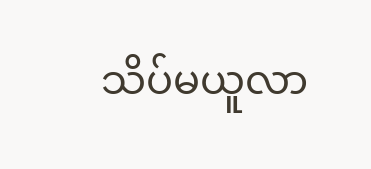သိပ်မယူလာ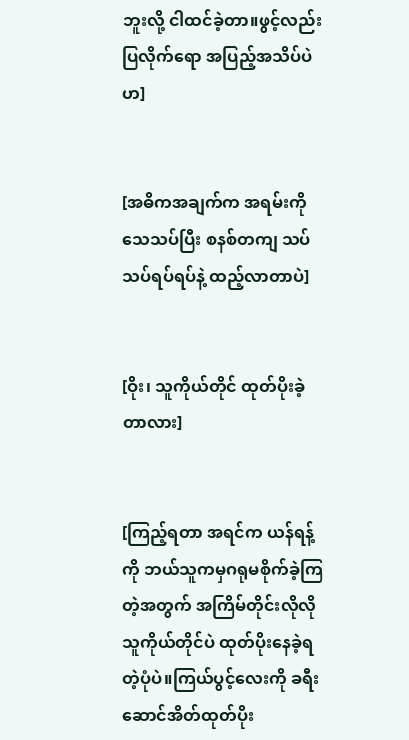ဘူးလို့ ငါထင်ခဲ့တာ။ဖွင့်လည်းပြလိုက်ရော အပြည့်အသိပ်ပဲဟ]


[အဓိကအချက်က အရမ်းကိုသေသပ်ပြီး စနစ်တကျ သပ်သပ်ရပ်ရပ်နဲ့ ထည့်လာတာပဲ]


[ဝိုး၊ သူကိုယ်တိုင် ထုတ်ပိုးခဲ့တာလား]


[ကြည့်ရတာ အရင်က ယန်ရန့်ကို ဘယ်သူကမှဂရုမစိုက်ခဲ့ကြတဲ့အတွက် အကြိမ်တိုင်းလိုလို သူကိုယ်တိုင်ပဲ ထုတ်ပိုးနေခဲ့ရတဲ့ပုံပဲ။ကြယ်ပွင့်လေးကို ခရီးဆောင်အိတ်ထုတ်ပိုး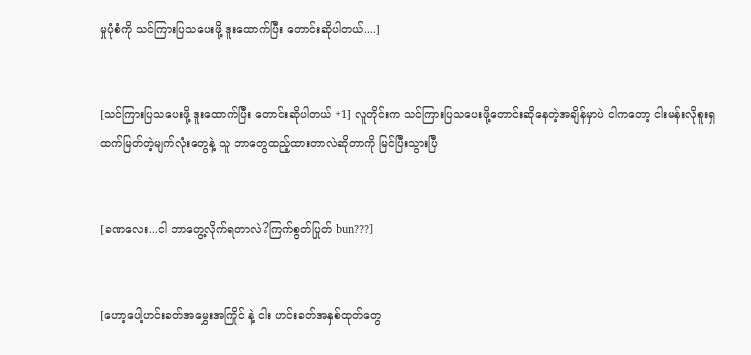မှုပုံစံကို သင်ကြားပြသပေးဖို့ ဒူးထောက်ပြီး တောင်းဆိုပါတယ်....]


[သင်ကြားပြသပေးဖို့ ဒူးထောက်ပြီး တောင်းဆိုပါတယ် +1] လူတိုင်းက သင်ကြားပြသပေးဖို့တောင်းဆိုနေတဲ့အချိန်မှာပဲ ငါကတော့ ငါးမန်းလိုစူးရှထက်မြတ်တဲ့မျက်လုံးတွေနဲ့ သူ ဘာတွေထည့်ထားတာလဲဆိုတာကို မြင်ပြီးသွားပြီ


[ခဏလေး...ငါ ဘာတွေ့လိုက်ရတာလဲ?ကြက်စွတ်ပြုတ် bun???]


[ဟော့ပေါ့ဟင်းခတ်အမွှေးအကြိုင် နဲ့ ငါး ဟင်းခတ်အနှစ်ထုတ်တွေ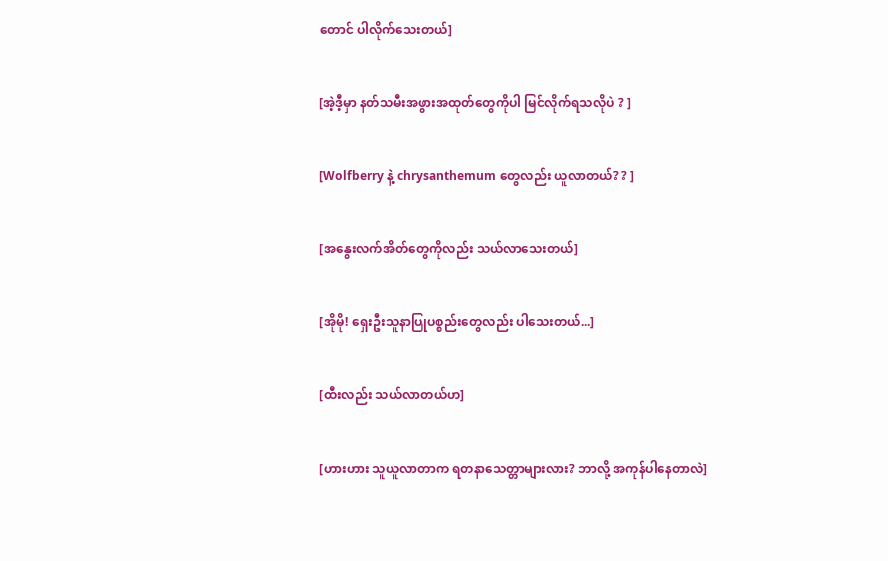တောင် ပါလိုက်သေးတယ်]


[အဲ့ဒီ့မှာ နတ်သမီးအဖွားအထု‌တ်တွေကိုပါ မြင်လိုက်ရသလိုပဲ ? ]


[Wolfberry နဲ့ chrysanthemum တွေလည်း ယူလာတယ်? ? ]


[အနွေးလက်အိတ်တွေကိုလည်း သယ်လာသေးတယ်]


[အိုမို! ရှေးဦးသူနာပြုပစ္စည်းတွေလည်း ပါသေးတယ်...]


[ထီးလည်း သယ်လာတယ်ဟ]


[ဟားဟား သူယူလာတာက ရတနာသေတ္တာများလား? ဘာလို့ အကုန်ပါနေတာလဲ]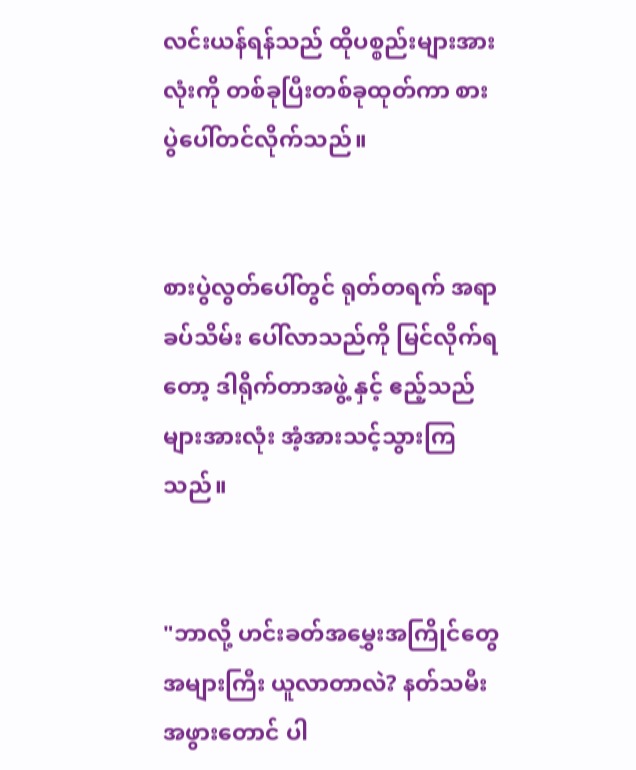လင်းယန်ရန်သည် ထိုပစ္စည်းများအားလုံးကို တစ်ခုပြီးတစ်ခုထုတ်ကာ စားပွဲပေါ်တင်လိုက်သည်။


စားပွဲလွတ်ပေါ်တွင် ရုတ်တရက် အရာခပ်သိမ်း ပေါ်လာသည်ကို မြင်လိုက်ရတော့ ဒါရိုက်တာအဖွဲ့ နှင့် ဧည့်သည်များအားလုံး အံ့အားသင့်သွားကြသည်။


"ဘာလို့ ဟင်းခတ်အမွှေးအကြိုင်တွေ အများကြီး ယူလာတာလဲ? နတ်သမီးအဖွားတောင် ပါ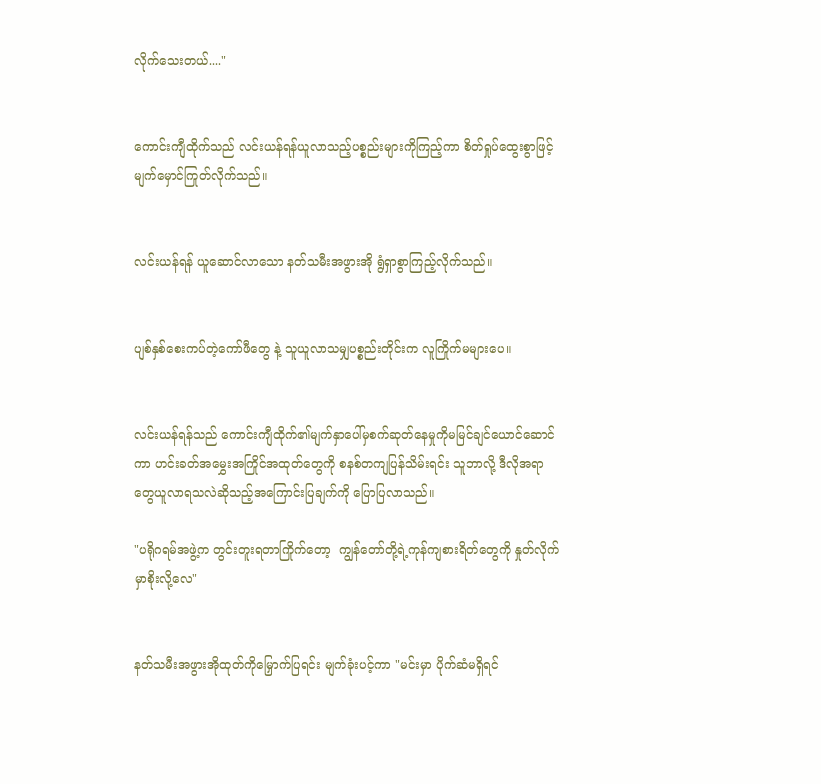လိုက်သေးတယ်...."


ကောင်းကျီထိုက်သည် လင်းယန်ရန်ယူလာသည့်ပစ္စည်းများကိုကြည့်ကာ စိတ်ရှုပ်ထွေးစွာဖြင့် မျက်မှောင်ကြုတ်လိုက်သည်။


လင်းယန်ရန် ယူဆောင်လာသော နတ်သမီးအဖွားအို ရွံရှာစွာကြည့်လိုက်သည်။


ပျစ်နှစ်စေးကပ်တဲ့ကော်ဖီတွေ နဲ့ သူယူလာသမျှပစ္စည်းတိုင်းက လူကြိုက်မများပေ။


လင်းယန်ရန်သည် ကောင်းကျီထိုက်၏မျက်နှာပေါ်မှစက်ဆုတ်နေမှုကိုမမြင်ချင်ယောင်ဆောင်ကာ ဟင်းခတ်အမွှေးအကြိုင်အထုတ်တွေကို စနစ်တကျပြန်သိမ်းရင်း သူဘာလို့ ဒီလိုအရာတွေယူလာရသလဲဆိုသည့်အကြောင်းပြချက်ကို ပြောပြလာသည်။

"ပရိုဂရမ်အဖွဲ့က တွင်းတူးရတာကြိုက်တော့  ကျွန်တော်တို့ရဲ့ကုန်ကျစားရိတ်တွေကို နှုတ်လိုက်မှာစိုးလို့လေ"


နတ်သမီးအဖွားအိုထုတ်ကိုမြှောက်ပြရင်း မျက်ခုံးပင့်ကာ "မင်းမှာ ပိုက်ဆံမရှိရင်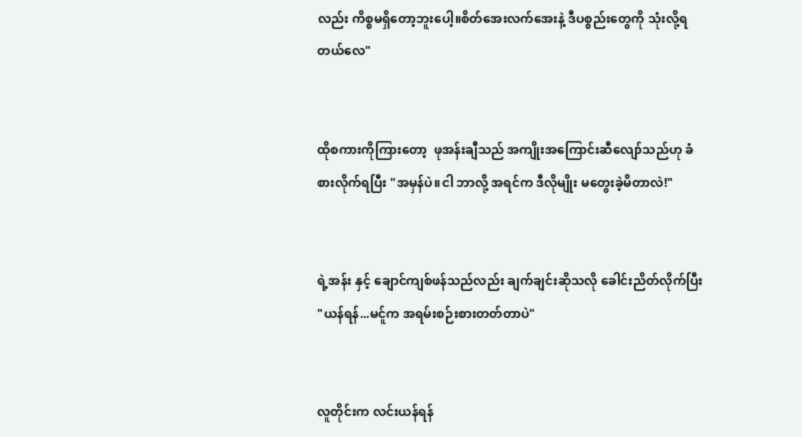လည်း ကိစ္စမရှိတော့ဘူးပေါ့။စိတ်အေးလက်အေးနဲ့ ဒီပစ္စည်းတွေကို သုံးလို့ရတယ်လေ"


ထိုစကားကိုကြားတော့  ဖုအန်းချီသည် အကျိုးအကြောင်းဆီလျော်သည်ဟု ခံစားလိုက်ရပြီး "အမှန်ပဲ။ငါ ဘာလို့ အရင်က ဒီလိုမျိုး မတွေးခဲ့မိတာလဲ!"


ရဲ့အန်း နှင့် ချောင်ကျစ်ဖန်သည်လည်း ချက်ချင်းဆိုသလို ခေါင်းညိတ်လိုက်ပြီး "ယန်ရန်...မင်ူက အရမ်းစဉ်းစားတတ်တာပဲ"


လူတိုင်းက လင်းယန်ရန်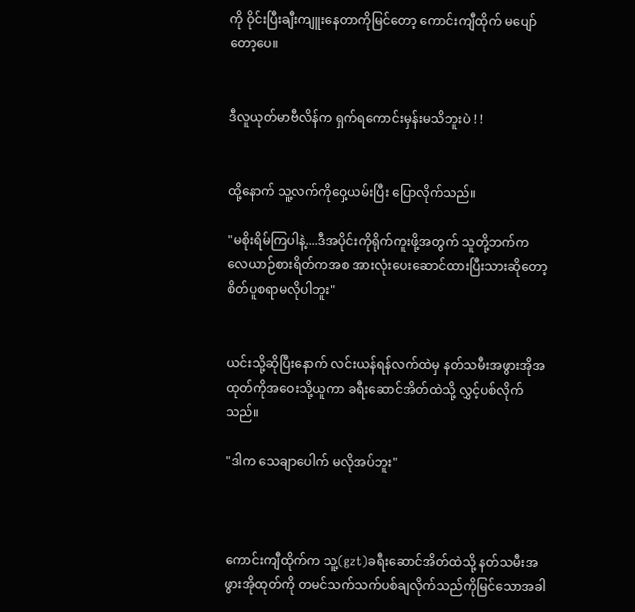ကို ဝိုင်းပြီးချီးကျူးနေတာကိုမြင်တော့ ကောင်းကျီထိုက် မပျော်တော့ပေ။


ဒီလူယုတ်မာဗီလိန်က ရှက်ရကောင်းမှန်းမသိဘူးပဲ ! !


ထို့နောက် သူ့လက်ကိုဝှေ့ယမ်းပြီး ပြောလိုက်သည်။

"မစိုးရိမ်ကြပါနဲ့....ဒီအပိုင်းကိုရိုက်ကူးဖို့အတွက် သူတို့ဘက်က လေယာဉ်စားရိတ်ကအစ အားလုံးပေးဆောင်ထားပြီးသားဆိုတော့ စိတ်ပူစရာမလိုပါဘူး"


ယင်းသို့ဆိုပြီးနောက် လင်းယန်ရန်လက်ထဲမှ နတ်သမီးအဖွားအိုအထုတ်ကိုအဝေးသို့ယူကာ ခရီးဆောင်အိတ်ထဲသို့ လွှင့်ပစ်လိုက်သည်။

"ဒါက သေချာပေါက် မလိုအပ်ဘူး"



ကောင်းကျီထိုက်က သူ့(gzt)ခရီးဆောင်အိတ်ထဲသို့ နတ်သမီးအဖွားအိုထုတ်ကို တမင်သက်သက်ပစ်ချလိုက်သည်ကိုမြင်သောအခါ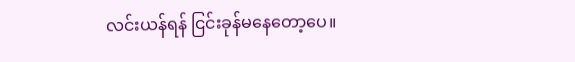လင်းယန်ရန် ငြင်းခုန်မနေတော့ပေ။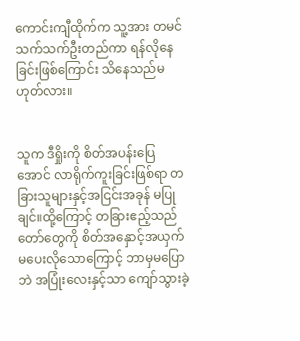ကောင်းကျီထိုက်က သူ့အား တမင်သက်သက်ဦးတည်ကာ ရန်လိုနေခြင်းဖြစ်ကြောင်း သိနေသည်မဟုတ်လား။


သူက ဒီရှိုးကို စိတ်‌အပန်းပြေအောင် လာရိုက်ကူးခြင်းဖြစ်ရာ တခြားသူများနှင့်အငြင်းအခုန် မပြုချင်။ထို့ကြောင့် တခြားဧည့်သည်တော်တွေကို စိတ်အနှောင့်အယှက်မပေးလိုသောကြောင့် ဘာမှမပြောဘဲ အပြုံးလေးနှင့်သာ ကျော်သွားခဲ့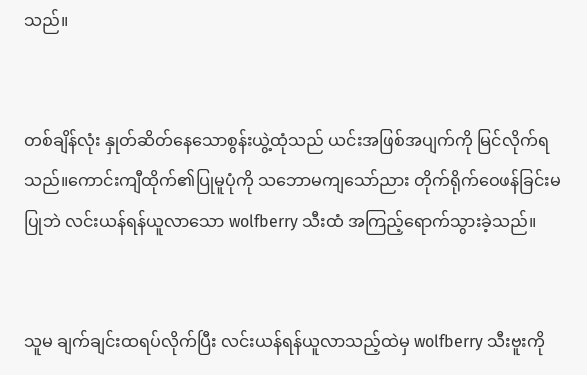သည်။


တစ်ချိန်လုံး နှုတ်ဆိတ်နေသောစွန်းယွဲ့ထုံသည် ယင်းအဖြစ်အပျက်ကို မြင်လိုက်ရသည်။ကောင်းကျီထိုက်၏ပြုမူပုံကို သဘောမကျသော်ညား တိုက်ရိုက်ဝေဖန်ခြင်းမပြုဘဲ လင်းယန်ရန်ယူလာသော wolfberry သီးထံ အကြည့်ရောက်သွားခဲ့သည်။


သူမ ချက်ချင်းထရပ်လိုက်ပြီး လင်းယန်ရန်ယူလာသည့်ထဲမှ wolfberry သီးဗူးကို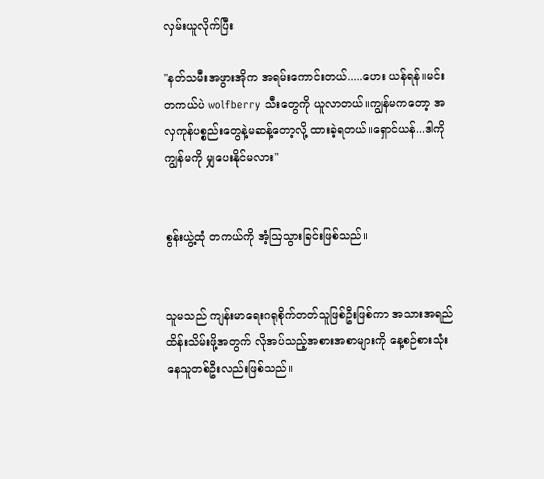လှမ်းယူလိုက်ပြီး

"နတ်သမီးအဖွားအိုက အရမ်းကောင်းတယ်.....ဟေး ယန်ရန်။မင်း တကယ်ပဲ wolfberry သီးတွေကို ယူလာတယ်။ကျွန်မကတော့ အလှကုန်ပစ္စည်းတွေနဲ့မဆန့်တော့လို့ ထားခဲ့ရတယ်။ရှောင်ယန်...ဒါကို ကျွန်မကို မျှပေးနိုင်မလား"


စွန်းယွဲ့ထုံ တကယ်ကို အံ့ဩသွားခြင်းဖြစ်သည်။


သူမသည် ကျန်းမာရေးဂရုစိုက်တတ်သူဖြစ်ဦးဖြစ်ကာ အသားအရည်ထိန်းသိမ်းဖို့အတွက် လိုအပ်သည့်အစားအစာများကို နေ့စဉ်စားသုံးနေသူတစ်ဦးလည်းဖြစ်သည်။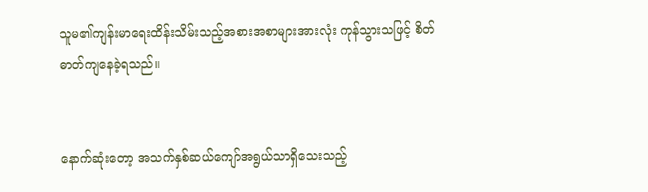သူမ၏ကျန်းမာရေးထိန်းသိမ်းသည့်အစားအစာများအားလုံး ကုန်သွားသဖြင့် စိတ်ဓာတ်ကျနေခဲ့ရသည်။


နောက်ဆုံးတော့ အသက်နှစ်ဆယ်ကျော်အရွယ်သာရှိသေးသည့်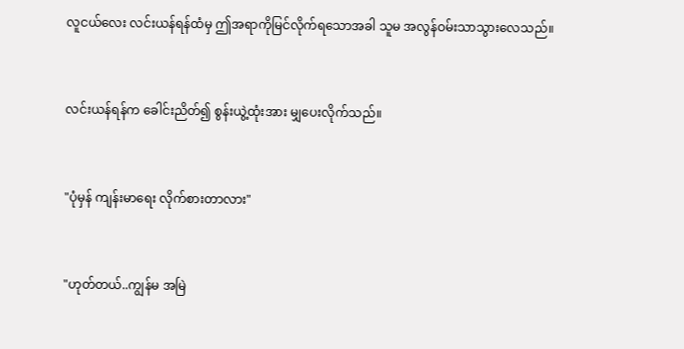လူငယ်လေး လင်းယန်ရန်ထံမှ ဤအရာကိုမြင်လိုက်ရသောအခါ သူမ အလွန်ဝမ်းသာသွားလေသည်။


လင်းယန်ရန်က ခေါင်းညိတ်၍ စွန်းယွဲ့ထုံးအား မျှပေးလိုက်သည်။


"ပုံမှန် ကျန်းမာရေး လိုက်စားတာလား"


"ဟုတ်တယ်..ကျွန်မ အမြဲ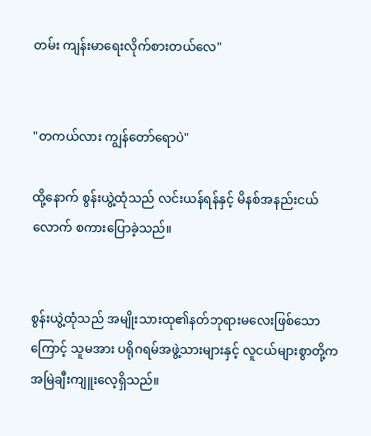တမ်း ကျန်းမာရေးလိုက်စားတယ်လေ"


"တကယ်လား ကျွန်တော်ရောပဲ"

ထို့နောက် စွန်းယွဲ့ထုံသည် လင်းယန်ရန်နှင့် မိနစ်အနည်းငယ်လောက် စကားပြောခဲ့သည်။


စွန်းယွဲ့ထုံသည် အမျိုးသားထု၏နတ်ဘုရားမလေးဖြစ်သောကြောင့် သူမအား ပရိုဂရမ်အဖွဲ့သားများနှင့် လူငယ်များစွာတို့က အမြဲချီးကျူးလေ့ရှိသည်။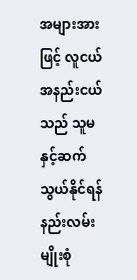အများအားဖြင့် လူငယ်အနည်းငယ်သည် သူမနှင့်ဆက်သွယ်နိုင်ရန် နည်းလမ်းမျိုးစုံ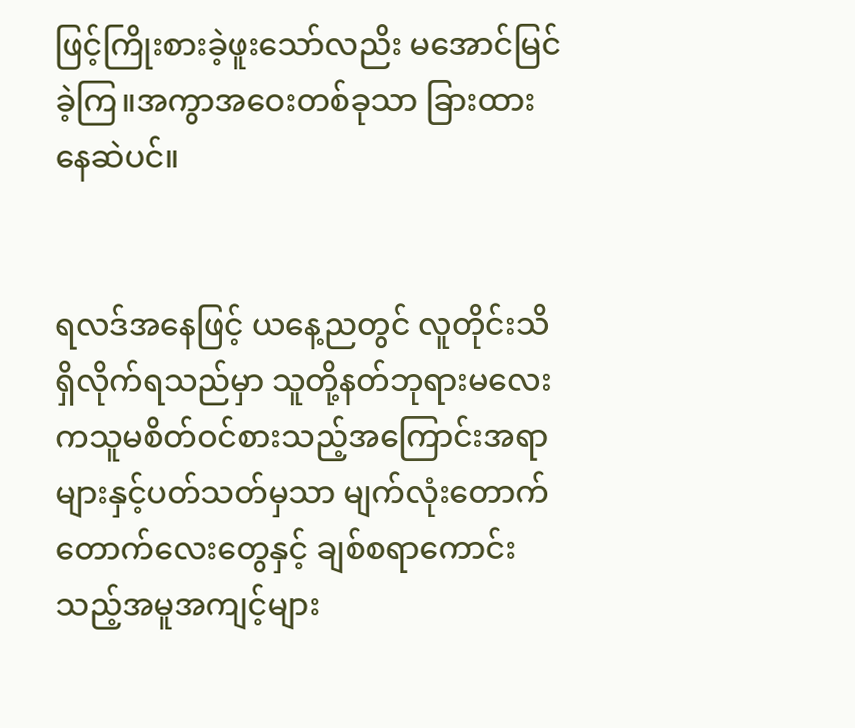ဖြင့်ကြိုးစားခဲ့ဖူးသော်လညိး မအောင်မြင်ခဲ့ကြ။အကွာအဝေးတစ်ခုသာ ခြားထားနေဆဲပင်။


ရလဒ်အနေဖြင့် ယနေ့ညတွင် လူတိုင်းသိရှိလိုက်ရသည်မှာ သူတို့နတ်ဘုရားမလေးကသူမစိတ်ဝင်စားသည့်အကြောင်းအရာများနှင့်ပတ်သတ်မှသာ မျက်လုံး‌တောက်တောက်လေးတွေနှင့် ချစ်စရာကောင်းသည့်အမူအကျင့်များ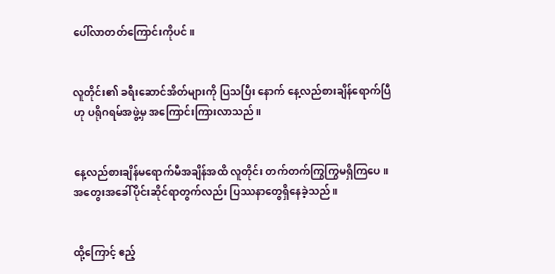ပေါ်လာ‌တတ်ကြောင်းကိုပင်။


လူတိုင်း၏ ခရီးဆောင်အိတ်များကို ပြသပြီး နောက် နေ့လည်စားချိန်ရောက်ပြီဟု ပရိုဂရမ်အဖွဲ့မှ အကြောင်းကြားလာသည်။


နေ့လည်စားချိန်မရောက်မီအချိန်အထိ လူတိုင်း တက်တက်ကြွကြွမရှိ‌ကြပေ။အတွေးအခေါ်ပိုင်းဆိုင်ရာတွက်လည်း ပြဿနာတွေရှိနေခဲ့သည်။


ထို့ကြောင့် ဧည့်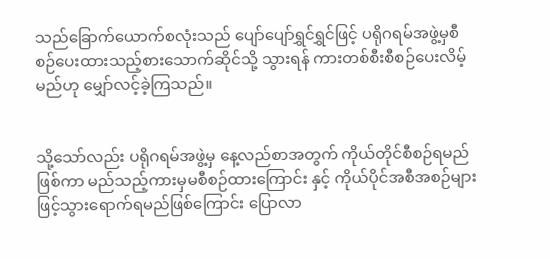သည်ခြောက်ယောက်စလုံးသည် ပျော်ပျော်ရွှင်ရွှင်ဖြင့် ပရိုဂရမ်အဖွဲ့မှစီစဉ်ပေးထားသည့်စားသောက်ဆိုင်သို့ သွားရန် ကားတစ်စီးစီစဉ်ပေးလိမ့်မည်ဟု မျှော်လင့်ခဲ့ကြသည်။


သို့သော်လည်း ပရိုဂရမ်အဖွဲ့မှ နေ့လည်စာအတွက် ကိုယ်တိုင်စီစဉ်ရမည်ဖြစ်ကာ မည်သည့်ကားမှမစီစဉ်ထားကြောင်း နှင့် ကိုယ်ပိုင်အစီအစဉ်များဖြင့်သွားရောက်ရမည်ဖြစ်ကြောင်း ပြောလာ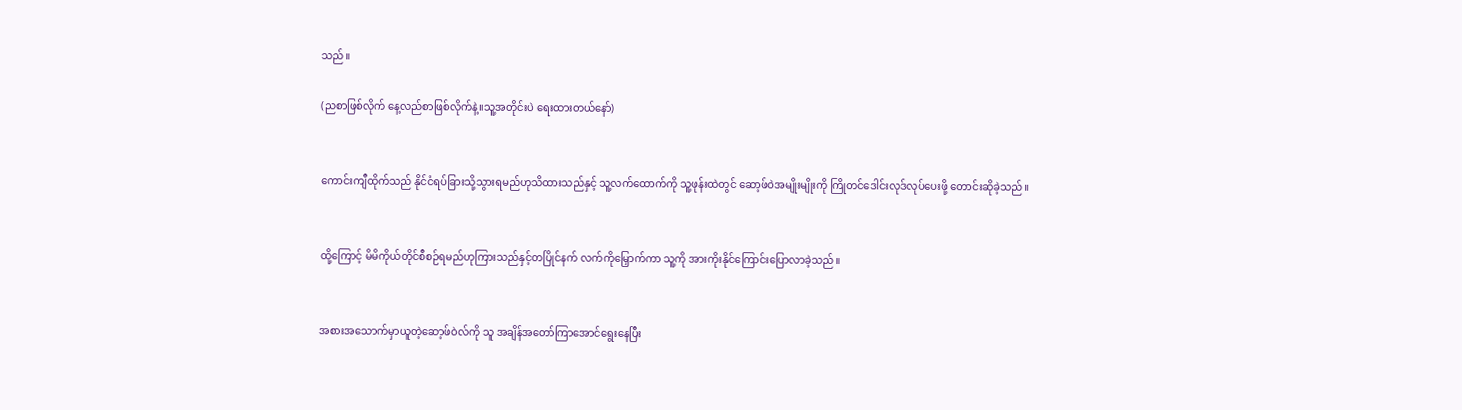သည်။

(ညစာဖြစ်‌လိုက် နေ့လည်စာဖြစ်လိုက်နဲ့။သူ့အတိုင်းပဲ ရေးထားတယ်နော်)


ကောင်းကျီထိုက်သည် နိုင်ငံရပ်ခြားသို့သွားရမည်ဟုသိထားသည်နှင့် သူ့လက်ထောက်ကို သူ့ဖုန်းထဲတွင် ဆော့ဖ်ဝဲအမျိုးမျိုးကို ကြိုတင်ဒေါင်းလုဒ်လုပ်ပေးဖို့ တောင်းဆိုခဲ့သည်။


ထို့ကြောင့် မိမိကိုယ်တိုင်စီစဉ်ရမည်ဟုကြားသည်နှင့်တပြိုင်နက် လက်ကိုမြှောက်ကာ သူ့ကို အားကိုးနိုင်ကြောင်းပြောလာခဲ့သည်။


အစားအသောက်မှာယူတဲ့ဆော့ဖ်ဝဲလ်ကို သူ အချိန်အတော်ကြာအောင်ရွေးနေပြီး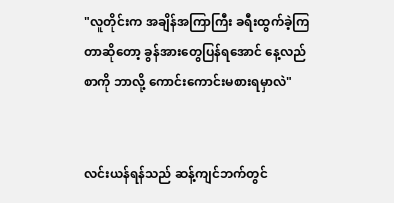"လူတိုင်းက အချိန်အကြာကြီး ခရီးထွက်ခဲ့ကြတာဆိုတော့ ခွန်အားတွေပြန်ရအောင် နေ့လည်စာကို ဘာလို့ ကောင်းကောင်းမစားရမှာလဲ"


လင်းယန်ရန်သည် ဆန့်ကျင်ဘက်တွင်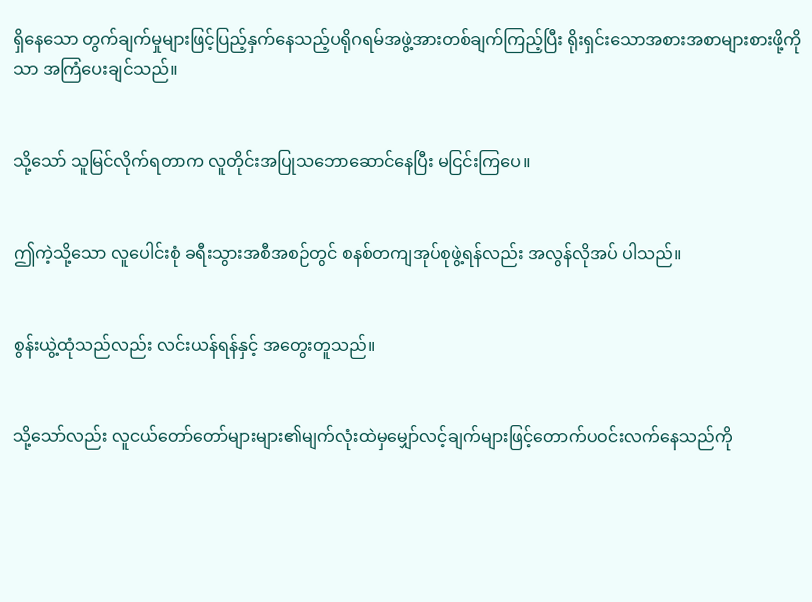ရှိနေသော တွက်ချက်မှုများဖြင့်ပြည့်နှက်နေသည့်ပရိုဂရမ်အဖွဲ့အားတစ်ချက်ကြည့်ပြီး ရိုးရှင်းသောအစားအစာများစားဖို့ကိုသာ အကြံပေးချင်သည်။


သို့သော် သူမြင်လိုက်ရတာက လူတိုင်းအပြုသဘောဆောင်နေပြီး မငြင်းကြပေ။


ဤကဲ့သို့သော လူပေါင်းစုံ ခရီးသွားအစီအစဉ်တွင် စနစ်တကျအုပ်စုဖွဲ့ရန်လည်း အလွန်လိုအပ် ပါသည်။


စွန်းယွဲ့ထုံသည်လည်း လင်းယန်ရန်နှင့် အတွေးတူသည်။


သို့သော်လည်း လူငယ်တော်တော်များများ၏မျက်လုံးထဲမှမျှော်လင့်ချက်များဖြင့်တောက်ပဝင်းလက်နေသည်ကို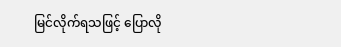မြင်လိုက်ရသဖြင့် ပြောလို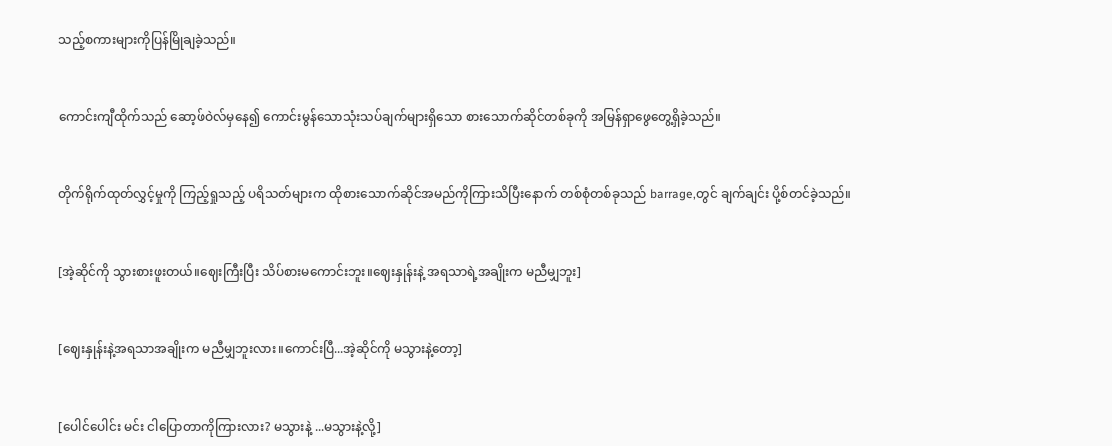သည့်စကားများကိုပြန်မြိုချခဲ့သည်။


ကောင်းကျီထိုက်သည် ဆော့ဖ်ဝဲလ်မှနေ၍ ကောင်းမွန်သောသုံးသပ်ချက်များရှိသော စားသောက်ဆိုင်တစ်ခုကို အမြန်ရှာဖွေတွေ့ရှိခဲ့သည်။


တိုက်ရိုက်ထုတ်လွှင့်မှုကို ကြည့်ရှုသည့် ပရိသတ်များက ထိုစားသောက်ဆိုင်အမည်ကိုကြားသိပြီးနောက် တစ်စုံတစ်ခုသည် barrage,တွင် ချက်ချင်း ပို့စ်တင်ခဲ့သည်။


[အဲ့ဆိုင်ကို သွားစားဖူးတယ်။ဈေးကြီးပြီး သိပ်စားမကောင်းဘူး။ဈေးနှုန်းနဲ့ အရသာရဲ့အချိုးက မညီမျှဘူး]


[ဈေးနှုန်းနဲ့အရသာအချိုးက မညီမျှဘူးလား။ကောင်းပြီ...အဲ့ဆိုင်ကို မသွားနဲ့တော့]


[ပေါင်ပေါင်း မင်း ငါပြောတာကိုကြားလား? မသွားနဲ့ ...မသွားနဲ့လို့]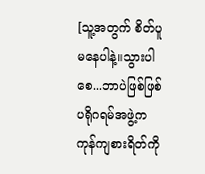[သူ့အတွက် စိတ်ပူမနေပါနဲ့။သွားပါစေ...ဘာပဲဖြစ်ဖြစ် ပရိုဂရမ်အဖွဲ့က ကုန်ကျစားရိတ်ကို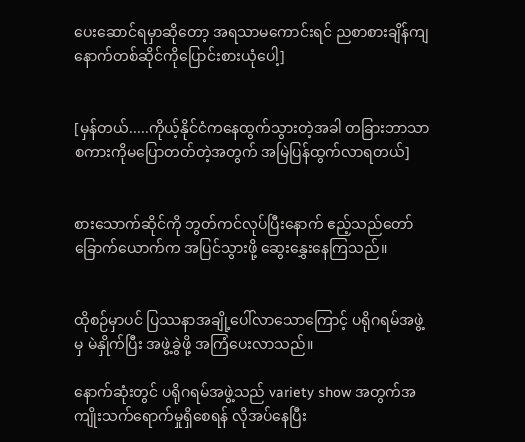ပေးဆောင်ရမှာဆိုတော့ အရသာမကောင်းရင် ညစာစားချိန်ကျ နောက်တစ်ဆိုင်ကိုပြောင်းစားယုံပေါ့]


[မှန်တယ်.....ကိုယ့်နိုင်ငံကနေထွက်သွားတဲ့အခါ တခြားဘာသာစကားကိုမပြောတတ်တဲ့အတွက် အမြဲပြန်ထွက်လာရတယ်]


စားသောက်ဆိုင်ကို ဘွတ်ကင်လုပ်ပြီးနောက် ဧည့်သည်တော်ခြောက်ယောက်က အပြင်သွားဖို့ ဆွေးနွှေးနေကြသည်။


ထိုစဉ်မှာပင် ပြဿနာအချို့ပေါ်လာသောကြောင့် ပရိုဂရမ်အဖွဲ့မှ မဲနှိုက်ပြီး အဖွဲ့‌ခွဲဖို့ အကြံပေးလာသည်။

နောက်ဆုံးတွင် ပရိုဂရမ်အဖွဲ့သည် variety show အတွက်အကျိုးသက်ရောက်မှုရှိစေရန် လိုအပ်နေပြီး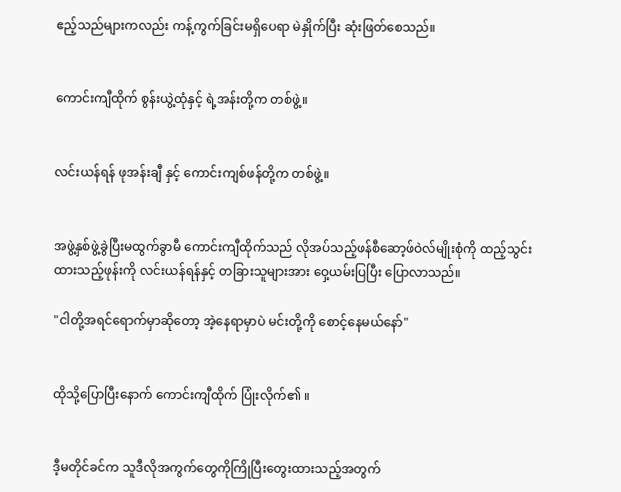ဧည့်သည်များကလည်း ကန့်ကွက်ခြင်းမရှိပေရာ မဲနှိုက်ပြီး ဆုံးဖြတ်စေသည်။


ကောင်းကျီထိုက် စွန်းယွဲ့ထုံနှင့် ရဲ့အန်းတို့က တစ်ဖွဲ့။


လင်းယန်ရန် ဖုအန်းချီ နှင့် ကောင်းကျစ်ဖန်တို့က တစ်ဖွဲ့။


အဖွဲ့နှစ်ဖွဲ့ခွဲပြီးမထွက်ခွာမီ ကောင်းကျီထိုက်သည် လိုအပ်သည့်ဖန်စီဆော့ဖ်ဝဲလ်မျိုးစုံကို ထည့်သွင်းထားသည့်ဖုန်းကို လင်းယန်ရန်နှင့် တခြားသူများအား ဝှေ့ယမ်းပြပြီး ပြောလာသည်။

"ငါတို့အရင်ရောက်မှာဆိုတော့ အဲ့နေရာမှာပဲ မင်းတို့ကို စောင့်နေမယ်နော်"


ထိုသို့ပြောပြီးနောက် ကောင်းကျီထိုက် ပြုံးလိုက်၏ ။


ဒီ့မတိုင်ခင်က သူဒီလိုအကွက်တွေကိုကြိုပြီးတွေးထားသည့်အတွက်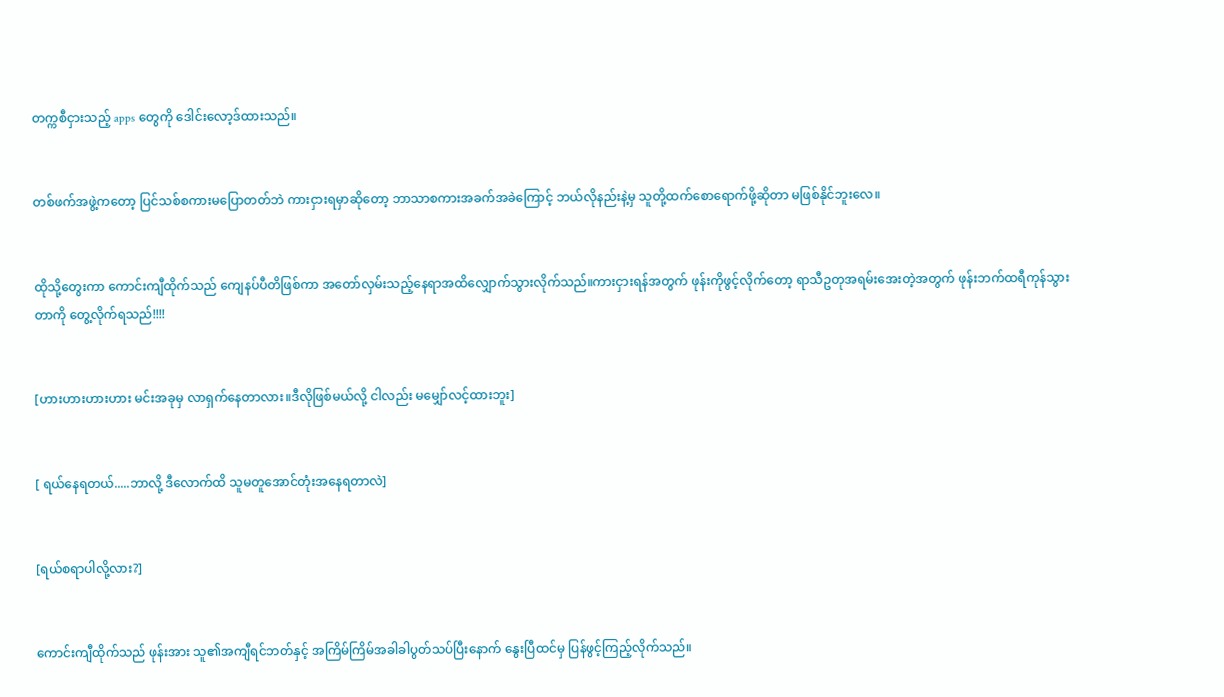တက္ကစီငှားသည့် apps တွေကို ဒေါင်းလော့ဒ်ထားသည်။


တစ်ဖက်အဖွဲ့ကတော့ ပြင်သစ်စကားမပြောတတ်ဘဲ ကားငှားရမှာဆိုတော့ ဘာသာစကားအခက်အခဲကြောင့် ဘယ်လိုနည်းနဲ့မှ သူတို့ထက်စောရောက်ဖို့ဆိုတာ မဖြစ်နိုင်ဘူးလေ။


ထိုသို့တွေးကာ ကောင်းကျီထိုက်သည် ကျေနပ်ပီတိဖြစ်ကာ အတော်လှမ်းသည့်နေရာအထိလျှောက်သွားလိုက်သည်။ကားငှားရန်အတွက် ဖုန်းကိုဖွင့်လိုက်တော့ ရာသီဥတုအရမ်းအေးတဲ့အတွက် ဖုန်းဘက်ထရီကုန်သွားတာကို တွေ့လိုက်ရသည်!!!!


[ဟားဟားဟားဟား မင်းအခုမှ လာရှက်နေတာလား။ဒီလိုဖြစ်မယ်လို့ ငါလည်း မမျှော်လင့်ထားဘူး]


[ ရယ်နေရတယ်.....ဘာလို့ ဒီလောက်ထိ သူမတူအောင်တုံးအနေရတာလဲ]


[ရယ်စရာပါလို့လား?]


ကောင်းကျီထိုက်သည် ဖုန်းအား သူ၏အကျီရင်ဘတ်နှင့် အကြိမ်ကြိမ်အခါခါပွတ်သပ်ပြီးနောက် နွေးပြီထင်မှ ပြန်ဖွင့်ကြည့်လိုက်သည်။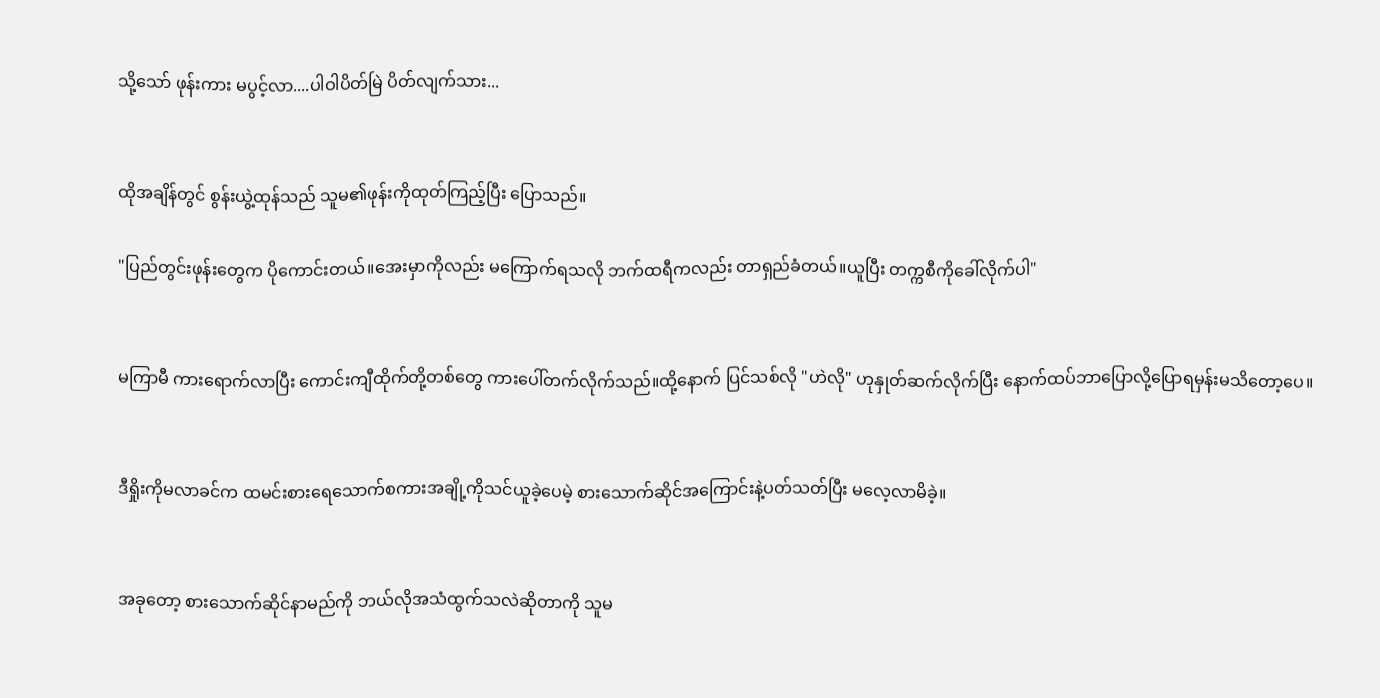သို့သော် ဖုန်းကား မပွင့်လာ....ပါဝါပိတ်မြဲ ပိတ်လျက်သား...


ထိုအချိန်တွင် စွန်းယွဲ့ထုန်သည် သူမ၏ဖုန်းကိုထုတ်ကြည့်ပြီး ပြောသည်။

"ပြည်တွင်းဖုန်းတွေက ပိုကောင်းတယ်။အေးမှာကိုလည်း မကြောက်ရသလို ဘက်ထရီကလည်း တာရှည်ခံတယ်။ယူပြီး တက္ကစီကိုခေါ်လိုက်ပါ"


မကြာမီ ကားရောက်လာပြီး ကောင်းကျီထိုက်တို့တစ်တွေ ကားပေါ်တက်လိုက်သည်။ထို့နောက် ပြင်သစ်လို "ဟဲလို" ဟုနှုတ်ဆက်လိုက်ပြီး နောက်ထပ်ဘာပြောလို့ပြောရမှန်းမသိတော့ပေ။


ဒီရှိုးကိုမလာခင်က ထမင်းစားရေသောက်စကားအချို့ကိုသင်ယူခဲ့ပေမဲ့ စားသောက်ဆိုင်အကြောင်းနဲ့ပတ်သတ်ပြီး မလေ့လာမိခဲ့။


အခုတော့ စားသောက်ဆိုင်နာမည်ကို ဘယ်လိုအသံထွက်သလဲဆိုတာကို သူမ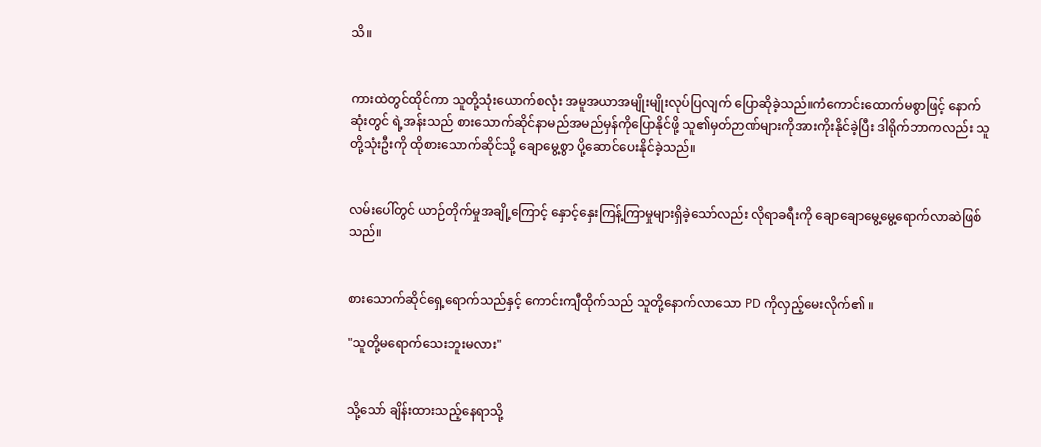သိ။


ကားထဲတွင်ထိုင်ကာ သူတို့သုံးယောက်စလုံး အမူအယာအမျိုးမျိုးလုပ်ပြလျက် ပြောဆိုခဲ့သည်။ကံကောင်းထောက်မစွာဖြင့် နောက်ဆုံးတွင် ရဲ့အန်းသည် စားသောက်ဆိုင်နာမည်အမည်မှန်ကိုပြောနိုင်ဖို့ သူ၏မှတ်ဉာဏ်များကိုအားကိုးနိုင်ခဲ့ပြီး ဒါရိုက်ဘာကလည်း သူတို့သုံးဦးကို ထိုစားသောက်ဆိုင်သို့ ချောမွေ့စွာ ပို့ဆောင်ပေးနိုင်ခဲ့သည်။


လမ်းပေါ်တွင် ယာဉ်တိုက်မှုအချို့ကြောင့် နှောင့်နှေးကြန့်ကြာမှုများရှိခဲ့သော်လည်း လိုရာခရီးကို ချောချောမွေ့မွေ့ရောက်လာဆဲဖြစ်သည်။


စားသောက်ဆိုင်ရှေ့ရောက်သည်နှင့် ကောင်းကျီထိုက်သည် သူတို့နောက်လာသော PD ကိုလှည့်မေးလိုက်၏ ။

"သူတို့မရောက်သေးဘူးမလား"


သို့သော် ချိန်းထားသည့်နေရာသို့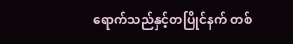ရောက်သည်နှင့်တပြိုင်နက် တစ်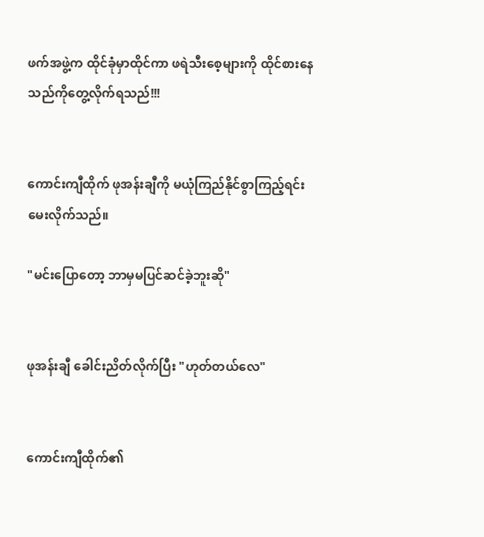ဖက်အဖွဲ့က ထိုင်ခုံမှာထိုင်ကာ ဖရဲသီးစေ့များကို ထိုင်စားနေသည်ကိုတွေ့လိုက်ရသည်!!!


ကောင်းကျီထိုက် ဖုအန်းချီကို မယုံကြည်နိုင်စွာကြည့်ရင်း မေးလိုက်သည်။

"မင်းပြောတော့ ဘာမှမပြင်ဆင်ခဲ့ဘူးဆို"


ဖုအန်းချီ ခေါင်းညိတ်လိုက်ပြီး "ဟုတ်တယ်လေ"


ကောင်းကျီထိုက်၏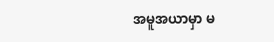အမူအယာမှာ မ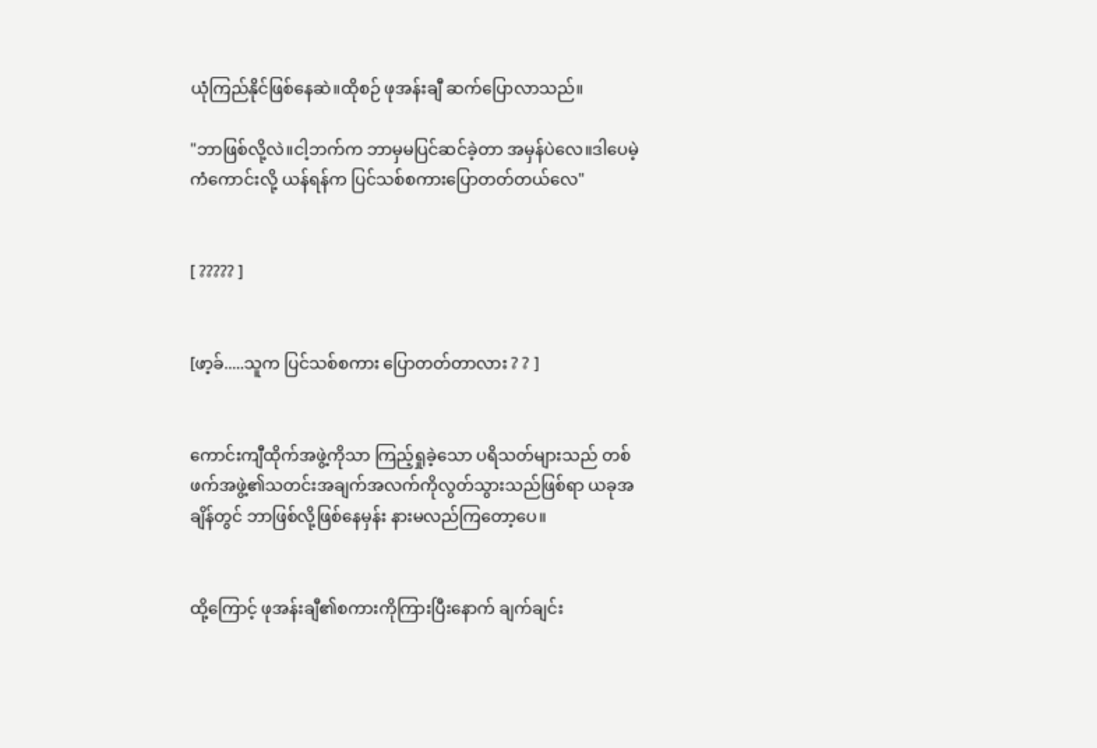ယုံကြည်နိုင်ဖြစ်နေဆဲ။ထိုစဉ် ဖုအန်းချီ ဆက်ပြောလာသည်။

"ဘာဖြစ်လို့လဲ။ငါ့ဘက်က ဘာမှမပြင်ဆင်ခဲ့တာ အမှန်ပဲလေ။ဒါပေမဲ့ ကံကောင်းလို့ ယန်ရန်က ပြင်သစ်စကားပြောတတ်တယ်လေ"


[ ????? ]


[ဖာ့ခ်.....သူက ပြင်သစ်စကား ပြောတတ်တာလား ? ? ]


ကောင်းကျီထိုက်အဖွဲ့ကိုသာ ကြည့်ရှုခဲ့သော ပရိသတ်များသည် တစ်ဖက်အဖွဲ့၏သတင်းအချက်အလက်ကိုလွတ်သွားသည်ဖြစ်ရာ ယခုအချိန်တွင် ဘာဖြစ်လို့ဖြစ်နေမှန်း နားမလည်ကြတော့ပေ။


ထို့ကြောင့် ဖုအန်းချီ၏စကားကိုကြားပြီးနောက် ချက်ချင်း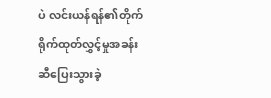ပဲ လင်းယန်ရန်၏တိုက်ရိုက်ထုတ်လွှင့်မှုအခန်းဆီပြေးသွားခဲ့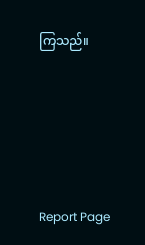ကြသည်။





Report Page